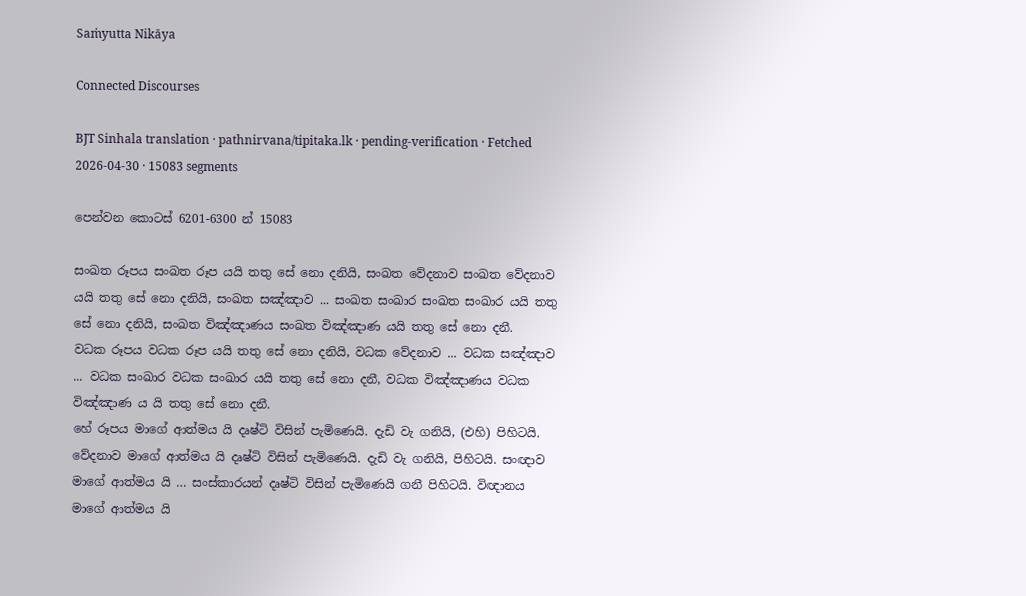Saṁyutta Nikāya

Connected Discourses

BJT Sinhala translation · pathnirvana/tipitaka.lk · pending-verification · Fetched 2026-04-30 · 15083 segments

පෙන්වන කොටස් 6201-6300 න් 15083

සංඛත රූපය සංඛත රූප යයි තතු සේ නො දනියි, සංඛත වේදනාව සංඛත වේදනාව යයි තතු සේ නො දනියි, සංඛත සඤ්ඤාව ... සංඛත සංඛාර සංඛත සංඛාර යයි තතු සේ නො දනියි, සංඛත විඤ්ඤාණය සංඛත විඤ්ඤාණ යයි තතු සේ නො දනී.
වධක රූපය වධක රූප යයි තතු සේ නො දනියි, වධක වේදනාව ... වධක සඤ්ඤාව ... වධක සංඛාර වධක සංඛාර යයි තතු සේ නො දනී, වධක විඤ්ඤාණය වධක විඤ්ඤාණ ය යි තතු සේ නො දනී.
හේ රූපය මාගේ ආත්මය යි දෘෂ්ටි විසින් පැමිණෙයි. දැඩි වැ ගනියි, (එහි) පිහිටයි. වේදනාව මාගේ ආත්මය යි දෘෂ්ටි විසින් පැමිණෙයි. දැඩි වැ ගනියි, පිහිටයි. සංඥාව මාගේ ආත්මය යි … සංස්කාරයන් දෘෂ්ටි විසින් පැමිණෙයි ගනී පිහිටයි. විඥානය මාගේ ආත්මය යි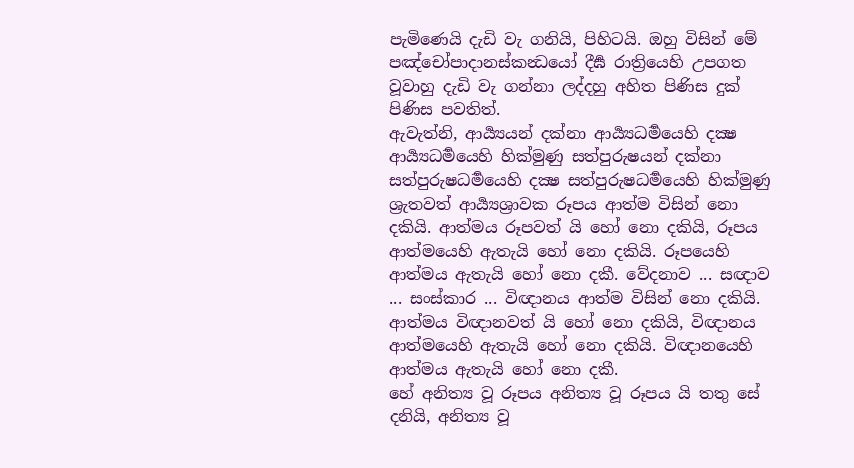පැමිණෙයි දැඩි වැ ගනියි, පිහිටයි. ඔහු විසින් මේ පඤ්චෝපාදානස්කන්‍ධයෝ දීර්‍ඝ රාත්‍රියෙහි උපගත වූවාහු දැඩි වැ ගන්නා ලද්දහු අහිත පිණිස දුක් පිණිස පවතිත්.
ඇවැත්නි, ආර්‍ය්‍යයන් දක්නා ආර්‍ය්‍යධර්‍මයෙහි දක්‍ෂ ආර්‍ය්‍යධර්‍මයෙහි හික්මුණු සත්පුරුෂයන් දක්නා සත්පුරුෂධර්‍මයෙහි දක්‍ෂ සත්පුරුෂධර්‍මයෙහි හික්මුණු ශ්‍රැතවත් ආර්‍ය්‍යශ්‍රාවක රූපය ආත්ම විසින් නො දකියි. ආත්මය රූපවත් යි හෝ නො දකියි, රූපය ආත්මයෙහි ඇතැයි හෝ නො දකියි. රූපයෙහි ආත්මය ඇතැයි හෝ නො දකී. වේදනාව ... සඥාව ... සංස්කාර ... විඥානය ආත්ම විසින් නො දකියි. ආත්මය විඥානවත් යි හෝ නො දකියි, විඥානය ආත්මයෙහි ඇතැයි හෝ නො දකියි. විඥානයෙහි ආත්මය ඇතැයි හෝ නො දකී.
හේ අනිත්‍ය වූ රූපය අනිත්‍ය වූ රූපය යි තතු සේ දනියි, අනිත්‍ය වූ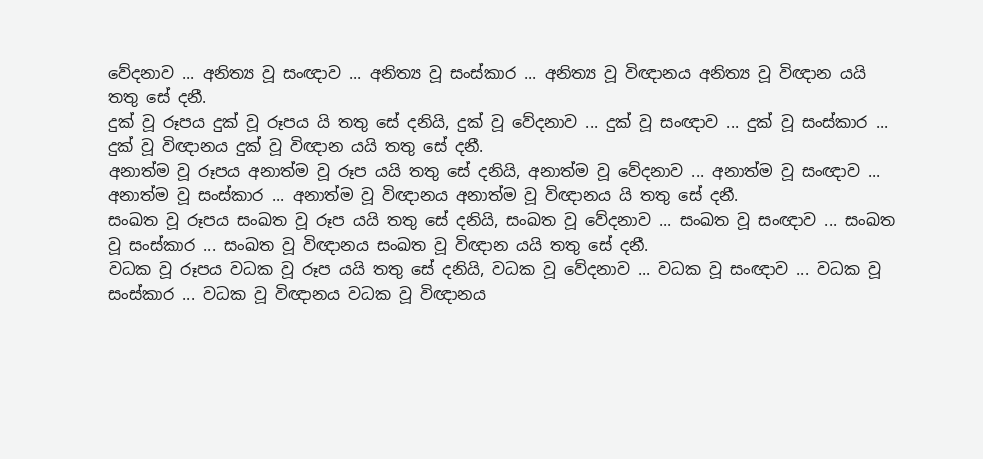වේදනාව ... අනිත්‍ය වූ සංඥාව ... අනිත්‍ය වූ සංස්කාර ... අනිත්‍ය වූ විඥානය අනිත්‍ය වූ විඥාන යයි තතු සේ දනී.
දුක් වූ රූපය දුක් වූ රූපය යි තතු සේ දනියි, දුක් වූ වේදනාව ... දුක් වූ සංඥාව ... දුක් වූ සංස්කාර ... දුක් වූ විඥානය දුක් වූ විඥාන යයි තතු සේ දනී.
අනාත්ම වූ රූපය අනාත්ම වූ රූප යයි තතු සේ දනියි, අනාත්ම වූ වේදනාව ... අනාත්ම වූ සංඥාව ... අනාත්ම වූ සංස්කාර ... අනාත්ම වූ විඥානය අනාත්ම වූ විඥානය යි තතු සේ දනී.
සංඛත වූ රූපය සංඛත වූ රූප යයි තතු සේ දනියි, සංඛත වූ වේදනාව ... සංඛත වූ සංඥාව ... සංඛත වූ සංස්කාර ... සංඛත වූ විඥානය සංඛත වූ විඥාන යයි තතු සේ දනී.
වධක වූ රූපය වධක වූ රූප යයි තතු සේ දනියි, වධක වූ වේදනාව ... වධක වූ සංඥාව ... වධක වූ සංස්කාර ... වධක වූ විඥානය වධක වූ විඥානය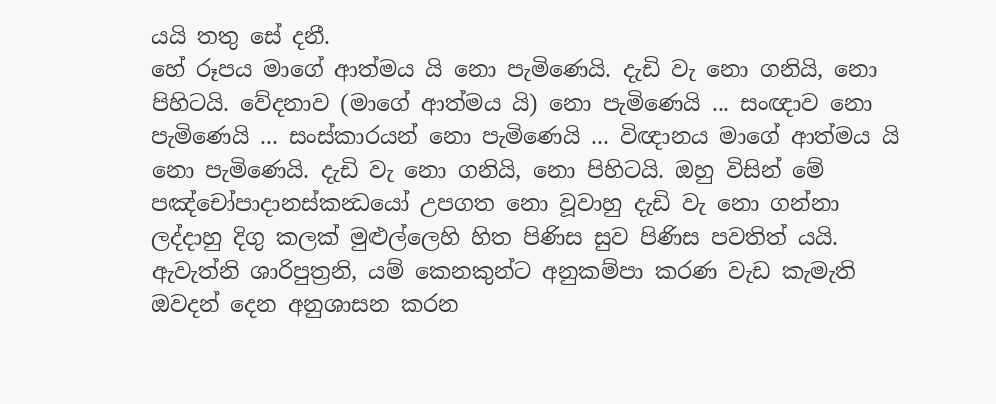යයි තතු සේ දනී.
හේ රූපය මාගේ ආත්මය යි නො පැමිණෙයි. දැඩි වැ නො ගනියි, නො පිහිටයි. වේදනාව (මාගේ ආත්මය යි) නො පැමිණෙයි ... සංඥාව නො පැමිණෙයි ... සංස්කාරයන් නො පැමිණෙයි ... විඥානය මාගේ ආත්මය යි නො පැමිණෙයි. දැඩි වැ නො ගනියි, නො පිහිටයි. ඔහු විසින් මේ පඤ්චෝපාදානස්කන්‍ධයෝ උපගත නො වූවාහු දැඩි වැ නො ගන්නා ලද්දාහු දිගු කලක් මුළුල්ලෙහි හිත පිණිස සුව පිණිස පවතිත් යයි.
ඇවැත්නි ශාරිපුත්‍රනි, යම් කෙනකුන්ට අනුකම්පා කරණ වැඩ කැමැති ඔවදන් දෙන අනුශාසන කරන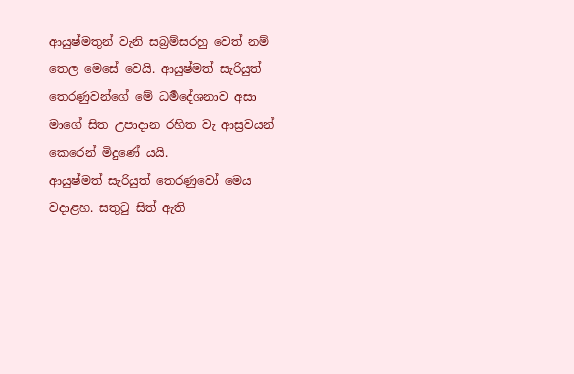ආයුෂ්මතුන් වැනි සබ්‍රම්සරහු වෙත් නම් තෙල මෙසේ වෙයි. ආයුෂ්මත් සැරියුත් තෙරණුවන්ගේ මේ ධර්‍මදේශනාව අසා මාගේ සිත උපාදාන රහිත වැ ආස්‍රවයන් කෙරෙන් මිදුණේ යයි.
ආයුෂ්මත් සැරියුත් තෙරණුවෝ මෙය වදාළහ. සතුටු සිත් ඇති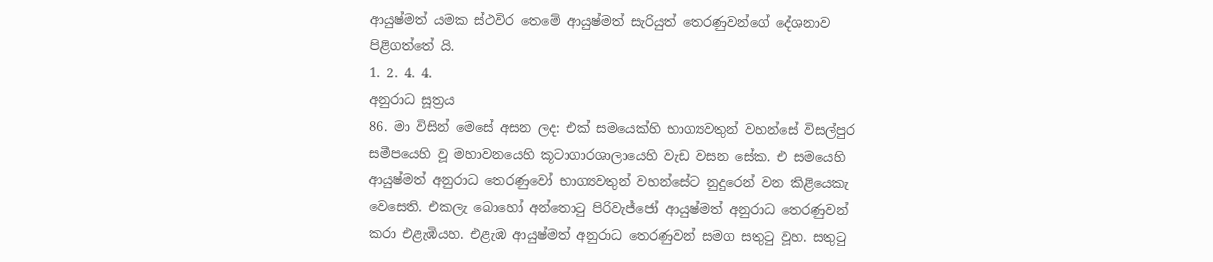ආයුෂ්මත් යමක ස්ථවිර තෙමේ ආයුෂ්මත් සැරියුත් තෙරණුවන්ගේ දේශනාව පිළිගත්තේ යි.
1. 2. 4. 4.
අනුරාධ සූත්‍රය
86. මා විසින් මෙසේ අසන ලද: එක් සමයෙක්හි භාග්‍යවතුන් වහන්සේ විසල්පුර සමීපයෙහි වූ මහාවනයෙහි කූටාගාරශාලායෙහි වැඩ වසන සේක. එ සමයෙහි ආයුෂ්මත් අනුරාධ තෙරණුවෝ භාග්‍යවතුන් වහන්සේට නුදුරෙන් වන කිළියෙකැ වෙසෙති. එකලැ බොහෝ අන්තොටු පිරිවැජ්ජෝ ආයුෂ්මත් අනුරාධ තෙරණුවන් කරා එළැඹියහ. එළැඹ ආයුෂ්මත් අනුරාධ තෙරණුවන් සමග සතුටු වූහ. සතුටු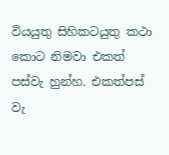වියයුතු සිහිකටයුතු කථා කොට නිමවා එකත් පස්වැ හුන්හ. එකත්පස් වැ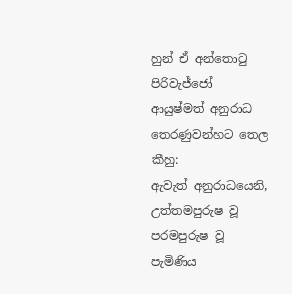හුන් ඒ අන්තොටු පිරිවැජ්ජෝ ආයුෂ්මත් අනුරාධ තෙරණුවන්හට තෙල කීහු:
ඇවැත් අනුරාධයෙනි, උත්තමපුරුෂ වූ පරමපුරුෂ වූ පැමිණිය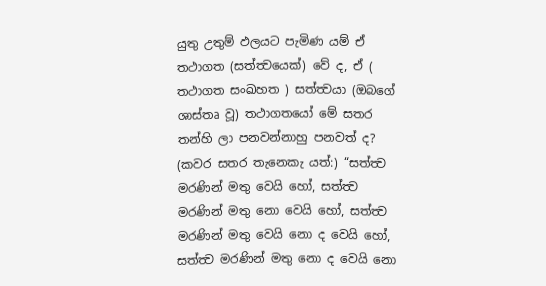යුතු උතුම් ඵලයට පැමිණ යම් ඒ තථාගත (සත්ත්‍වයෙක්) වේ ද, ඒ ( තථාගත සංඛහත ) සත්ත්‍වයා (ඔබගේ ශාස්තෘ වූ) තථාගතයෝ මේ සතර තන්හි ලා පනවන්නාහු පනවත් ද? (කවර සතර තැනෙකැ යත්:) “සත්ත්‍ව මරණින් මතු වෙයි හෝ, සත්ත්‍ව මරණින් මතු නො වෙයි හෝ, සත්ත්‍ව මරණින් මතු වෙයි නො ද වෙයි හෝ, සත්ත්‍ව මරණින් මතු නො ද වෙයි නො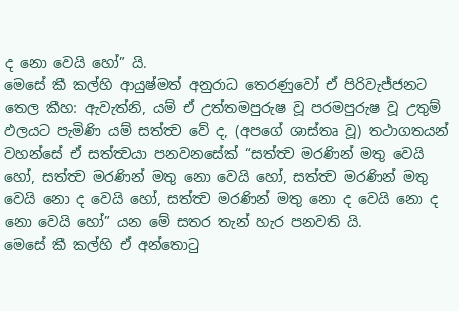ද නො වෙයි හෝ” යි.
මෙසේ කී කල්හි ආයුෂ්මත් අනුරාධ තෙරණුවෝ ඒ පිරිවැජ්ජනට තෙල කීහ: ඇවැත්නි, යම් ඒ උත්තමපුරුෂ වූ පරමපුරුෂ වූ උතුම් ඵලයට පැමිණි යම් සත්ත්‍ව වේ ද, (අපගේ ශාස්තෘ වූ) තථාගතයන් වහන්සේ ඒ සත්ත්‍වයා පනවනසේක් “සත්ත්‍ව මරණින් මතු වෙයි හෝ, සත්ත්‍ව මරණින් මතු නො වෙයි හෝ, සත්ත්‍ව මරණින් මතු වෙයි නො ද වෙයි හෝ, සත්ත්‍ව මරණින් මතු නො ද වෙයි නො ද නො වෙයි හෝ” යන මේ සතර තැන් හැර පනවති යි.
මෙසේ කී කල්හි ඒ අන්තොටු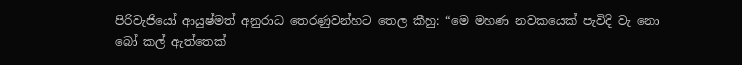පිරිවැජියෝ ආයුෂ්මත් අනුරාධ තෙරණුවන්හට තෙල කීහු: “මෙ මහණ නවකයෙක් පැවිදි වැ නො බෝ කල් ඇත්තෙක්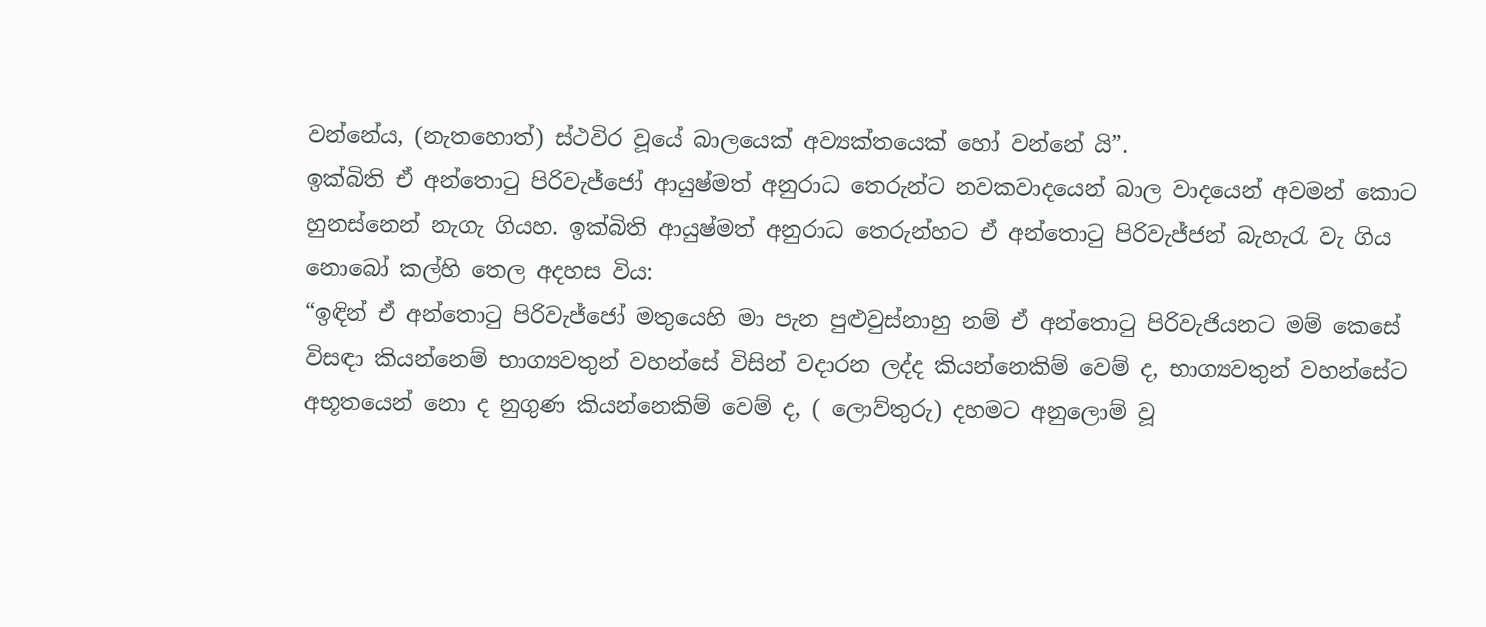වන්නේය, (නැතහොත්) ස්ථවිර වූයේ බාලයෙක් අව්‍යක්තයෙක් හෝ වන්නේ යි”.
ඉක්බිති ඒ අන්තොටු පිරිවැජ්ජෝ ආයුෂ්මත් අනුරාධ තෙරුන්ට නවකවාදයෙන් බාල වාදයෙන් අවමන් කොට හුනස්නෙන් නැගැ ගියහ. ඉක්බිති ආයුෂ්මත් අනුරාධ තෙරුන්හට ඒ අන්තොටු පිරිවැජ්ජන් බැහැරැ වැ ගිය නොබෝ කල්හි තෙල අදහස විය:
“ඉඳින් ඒ අන්තොටු පිරිවැජ්ජෝ මතුයෙහි මා පැන පුළුවුස්නාහු නම් ඒ අන්තොටු පිරිවැජියනට මම් කෙසේ විසඳා කියන්නෙම් භාග්‍යවතුන් වහන්සේ විසින් වදාරන ලද්ද කියන්නෙකිම් වෙම් ද, භාග්‍යවතුන් වහන්සේට අභූතයෙන් නො ද නුගුණ කියන්නෙකිම් වෙම් ද, ( ලොව්තුරු) දහමට අනුලොම් වූ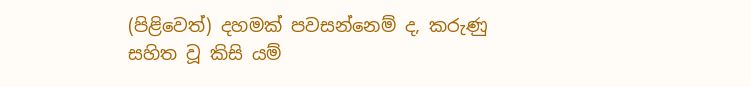(පිළිවෙත්) දහමක් පවසන්නෙම් ද, කරුණු සහිත වූ කිසි යම්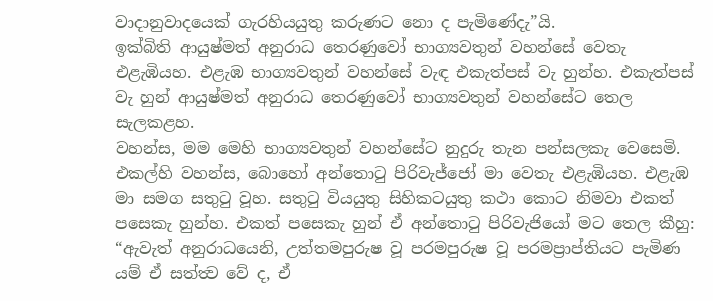වාදානුවාදයෙක් ගැරහියයුතු කරුණට නො ද පැමිණේදැ”යි.
ඉක්බිති ආයුෂ්මත් අනුරාධ තෙරණුවෝ භාග්‍යවතුන් වහන්සේ වෙතැ එළැඹියහ. එළැඹ භාග්‍යවතුන් වහන්සේ වැඳ එකැත්පස් වැ හුන්හ. එකැත්පස් වැ හුන් ආයුෂ්මත් අනුරාධ තෙරණුවෝ භාග්‍යවතුන් වහන්සේට තෙල සැලකළහ.
වහන්ස, මම මෙහි භාග්‍යවතුන් වහන්සේට නුදුරු තැන පන්සලකැ වෙසෙමි. එකල්හි වහන්ස, බොහෝ අන්තොටු පිරිවැජ්ජෝ මා වෙතැ එළැඹියහ. එළැඹ මා සමග සතුටු වූහ. සතුටු වියයුතු සිහිකටයුතු කථා කොට නිමවා එකත් පසෙකැ හුන්හ. එකත් පසෙකැ හුන් ඒ අන්තොටු පිරිවැජියෝ මට තෙල කීහු:
“ඇවැත් අනුරාධයෙනි, උත්තමපුරුෂ වූ පරමපුරුෂ වූ පරමප්‍රාප්තියට පැමිණ යම් ඒ සත්ත්‍ව වේ ද, ඒ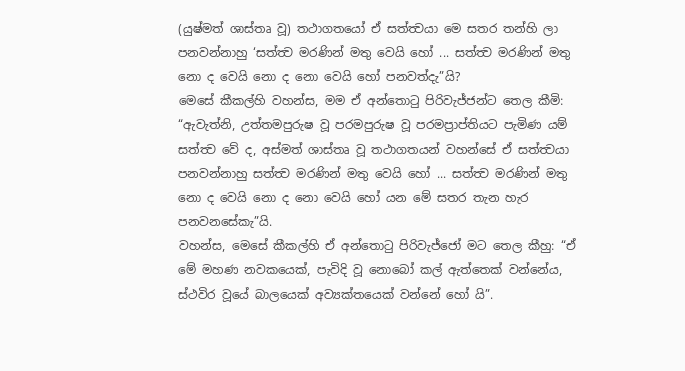(යුෂ්මත් ශාස්තෘ වූ) තථාගතයෝ ඒ සත්ත්‍වයා මෙ සතර තන්හි ලා පනවන්නාහු ‘සත්ත්‍ව මරණින් මතු වෙයි හෝ ... සත්ත්‍ව මරණින් මතු නො ද වෙයි නො ද නො වෙයි හෝ පනවත්දැ”යි?
මෙසේ කීකල්හි වහන්ස, මම ඒ අන්තොටු පිරිවැජ්ජන්ට තෙල කීමි: “ඇවැත්නි, උත්තමපුරුෂ වූ පරමපුරුෂ වූ පරමප්‍රාප්තියට පැමිණ යම් සත්ත්‍ව වේ ද, අස්මත් ශාස්තෘ වූ තථාගතයන් වහන්සේ ඒ සත්ත්‍වයා පනවන්නාහු සත්ත්‍ව මරණින් මතු වෙයි හෝ ... සත්ත්‍ව මරණින් මතු නො ද වෙයි නො ද නො වෙයි හෝ යන මේ සතර තැන හැර පනවනසේකැ”යි.
වහන්ස, මෙසේ කීකල්හි ඒ අන්තොටු පිරිවැජ්ජෝ මට තෙල කීහු: “ඒ මේ මහණ නවකයෙක්, පැවිදි වූ නොබෝ කල් ඇත්තෙක් වන්නේය, ස්ථවිර වූයේ බාලයෙක් අව්‍යක්තයෙක් වන්නේ හෝ යි”.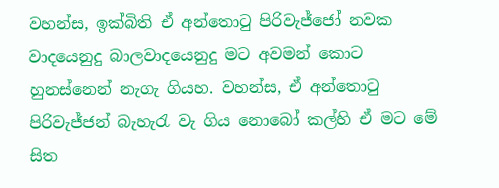වහන්ස, ඉක්බිති ඒ අන්තොටු පිරිවැජ්ජෝ නවක වාදයෙනුදු බාලවාදයෙනුදු මට අවමන් කොට හුනස්නෙන් නැගැ ගියහ. වහන්ස, ඒ අන්තොටු පිරිවැජ්ජන් බැහැරැ වැ ගිය නොබෝ කල්හි ඒ මට මේ සිත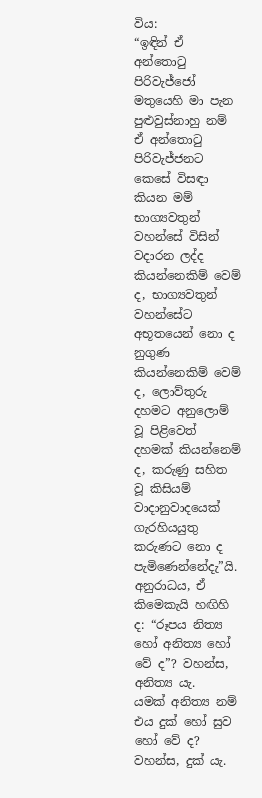විය:
“ඉඳින් ඒ අන්තොටු පිරිවැජ්ජෝ මතුයෙහි මා පැන පුළුවුස්නාහු නම් ඒ අන්තොටු පිරිවැජ්ජනට කෙසේ විසඳා කියන මම් භාග්‍යවතුන් වහන්සේ විසින් වදාරන ලද්ද කියන්නෙකිම් වෙම් ද, භාග්‍යවතුන් වහන්සේට අභූතයෙන් නො ද නුගුණ කියන්නෙකිම් වෙම් ද, ලොව්තුරු දහමට අනුලොම් වූ පිළිවෙත් දහමක් කියන්නෙම් ද, කරුණු සහිත වූ කිසියම් වාදානුවාදයෙක් ගැරහියයුතු කරුණට නො ද පැමිණෙන්නේදැ”යි.
අනුරාධය, ඒ කිමෙකැයි හඟිහි ද: “රූපය නිත්‍ය හෝ අනිත්‍ය හෝ වේ ද”? වහන්ස, අනිත්‍ය යැ.
යමක් අනිත්‍ය නම් එය දුක් හෝ සුව හෝ වේ ද? වහන්ස, දුක් යැ.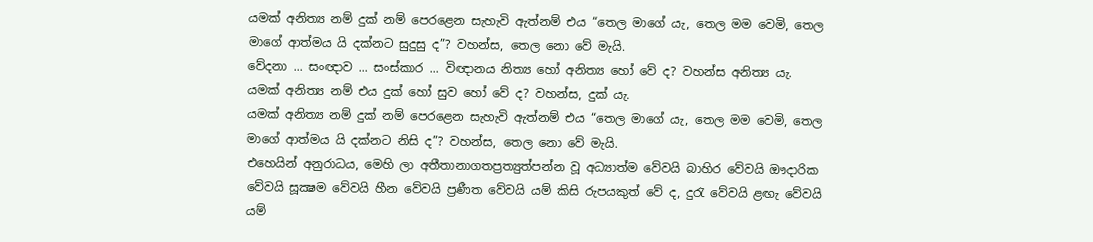යමක් අනිත්‍ය නම් දුක් නම් පෙරළෙන සැහැවි ඇත්නම් එය “තෙල මාගේ යැ, තෙල මම වෙමි, තෙල මාගේ ආත්මය යි දක්නට සුදුසු ද”? වහන්ස, තෙල නො වේ මැයි.
වේදනා ... සංඥාව ... සංස්කාර ... විඥානය නිත්‍ය හෝ අනිත්‍ය හෝ වේ ද? වහන්ස අනිත්‍ය යැ.
යමක් අනිත්‍ය නම් එය දුක් හෝ සුව හෝ වේ ද? වහන්ස, දුක් යැ.
යමක් අනිත්‍ය නම් දුක් නම් පෙරළෙන සැහැවි ඇත්නම් එය “තෙල මාගේ යැ, තෙල මම වෙමි, තෙල මාගේ ආත්මය යි දක්නට නිසි ද”? වහන්ස, තෙල නො වේ මැයි.
එහෙයින් අනුරාධය, මෙහි ලා අතීතානාගතප්‍රත්‍යුත්පන්න වූ අධ්‍යාත්ම වේවයි බාහිර වේවයි ඖදාරික වේවයි සූක්‍ෂම වේවයි හීන වේවයි ප්‍රණීත වේවයි යම් කිසි රුපයකුත් වේ ද, දුරැ වේවයි ළඟැ වේවයි යම්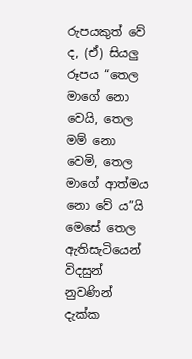රුපයකුත් වේ ද, (ඒ) සියලු රූපය “තෙල මාගේ නො වෙයි, තෙල මම් නො වෙමි, තෙල මාගේ ආත්මය නො වේ ය”යි මෙසේ තෙල ඇතිසැටියෙන් විදසුන් නුවණින් දැක්ක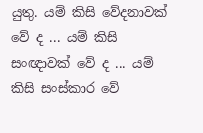යුතු. යම් කිසි වේදනාවක් වේ ද ... යම් කිසි සංඥාවක් වේ ද ... යම් කිසි සංස්කාර වේ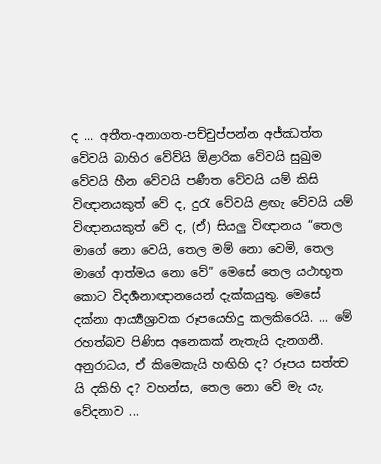ද ... අතීත-අනාගත-පච්චුප්පන්න අජ්ඣත්ත වේවයි බාහිර වේව්යි ඕළාරික වේවයි සුඛුම වේවයි හීන වේවයි පණීත වේවයි යම් කිසි විඥානයකුත් වේ ද, දුරැ වේවයි ළඟැ වේවයි යම් විඥානයකුත් වේ ද, (ඒ) සියලු විඥානය “තෙල මාගේ නො වෙයි, තෙල මම් නො වෙමි, තෙල මාගේ ආත්මය නො වේ” මෙසේ තෙල යථාභූත කොට විදර්‍ශනාඥානයෙන් දැක්කයුතු. මෙසේ දක්නා ආර්‍ය්‍යශ්‍රාවක රූපයෙහිදු කලකිරෙයි. ... මේ රහත්බව පිණිස අනෙකක් නැතැයි දැනගනී.
අනුරාධය, ඒ කිමෙකැයි හඟිහි ද? රූපය සත්ත්‍ව යි දකිහි ද? වහන්ස, තෙල නො වේ මැ යැ. වේදනාව ...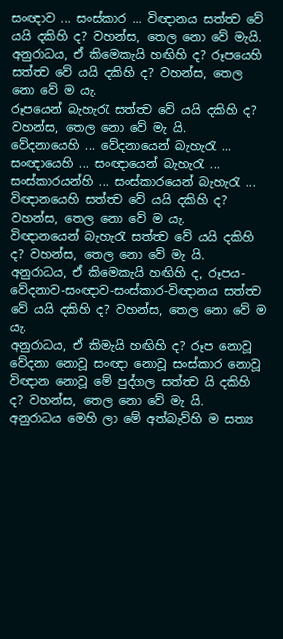සංඥාව ... සංස්කාර ... විඥානය සත්ත්‍ව වේ යයි දකිහි ද? වහන්ස, තෙල නො වේ මැයි.
අනුරාධය, ඒ කිමෙකැයි හඟිහි ද? රූපයෙහි සත්ත්‍ව වේ යයි දකිහි ද? වහන්ස, තෙල නො වේ ම යැ.
රූපයෙන් බැහැරැ සත්ත්‍ව වේ යයි දකිහි ද? වහන්ස, තෙල නො වේ මැ යි.
වේදනායෙහි ... වේදනායෙන් බැහැරැ ... සංඥායෙහි ... සංඥායෙන් බැහැරැ ... සංස්කාරයන්හි ... සංස්කාරයෙන් බැහැරැ ... විඥානයෙහි සත්ත්‍ව වේ යයි දකිහි ද? වහන්ස, තෙල නො වේ ම යැ.
විඥානයෙන් බැහැරැ සත්ත්‍ව වේ යයි දකිහි ද? වහන්ස, තෙල නො වේ මැ යි.
අනුරාධය, ඒ කිමෙකැයි හඟිහි ද, රූපය-වේදනාව-සංඥාව-සංස්කාර-විඥානය සත්ත්‍ව වේ යයි දකිහි ද? වහන්ස, තෙල නො වේ ම යැ.
අනුරාධය, ඒ කිමැයි හඟිහි ද? රූප නොවූ වේදනා නොවූ සංඥා නොවූ සංස්කාර නොවූ විඥාන නොවූ මේ පුද්ගල සත්ත්‍ව යි දකිහි ද? වහන්ස, තෙල නො වේ මැ යි.
අනුරාධය මෙහි ලා මේ අත්බැව්හි ම සත්‍ය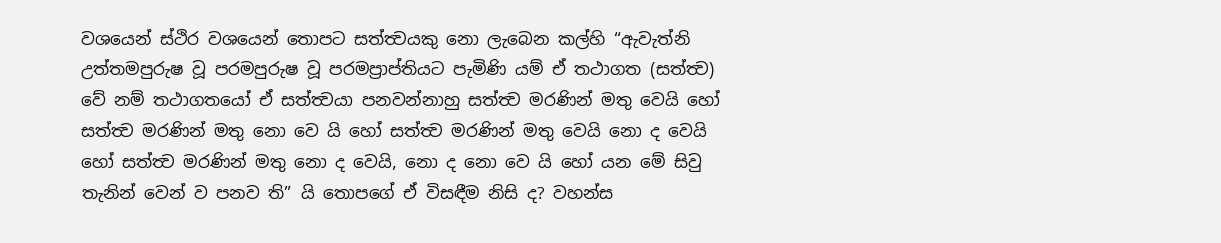වශයෙන් ස්ථිර වශයෙන් තොපට සත්ත්‍වයකු නො ලැබෙන කල්හි “ඇවැත්නි උත්තමපුරුෂ වූ පරමපුරුෂ වූ පරමප්‍රාප්තියට පැමිණි යම් ඒ තථාගත (සත්ත්‍ව) වේ නම් තථාගතයෝ ඒ සත්ත්‍වයා පනවන්නාහු සත්ත්‍ව මරණින් මතු වෙයි හෝ සත්ත්‍ව මරණින් මතු නො වෙ යි හෝ සත්ත්‍ව මරණින් මතු වෙයි නො ද වෙයි හෝ සත්ත්‍ව මරණින් මතු නො ද වෙයි, නො ද නො වෙ යි හෝ යන මේ සිවු තැනින් වෙන් ව පනව ති” යි තොපගේ ඒ විසඳීම නිසි ද? වහන්ස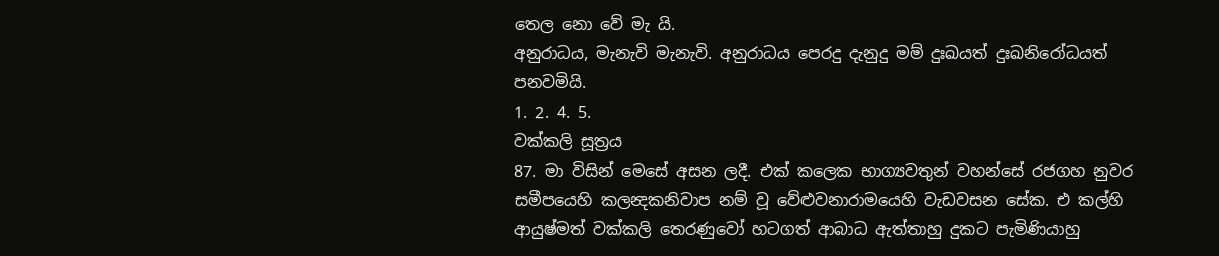තෙල නො වේ මැ යි.
අනුරාධය, මැනැවි මැනැවි. අනුරාධය පෙරදු දැනුදු මම් දුඃඛයත් දුඃඛනිරෝධයත් පනවමියි.
1. 2. 4. 5.
වක්කලි සූත්‍රය
87. මා විසින් මෙසේ අසන ලදී. එක් කලෙක භාග්‍යවතුන් වහන්සේ රජගහ නුවර සමීපයෙහි කලන්‍දකනිවාප නම් වූ වේළුවනාරාමයෙහි වැඩවසන සේක. එ කල්හි ආයුෂ්මත් වක්කලි තෙරණුවෝ හටගත් ආබාධ ඇත්තාහු දුකට පැමිණියාහු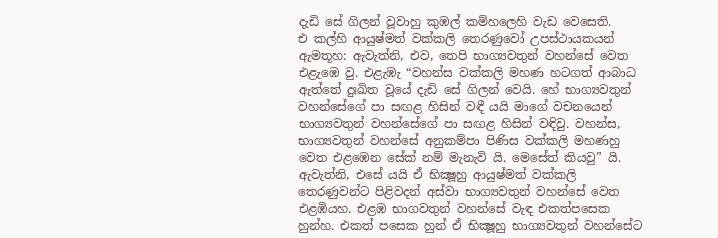දැඩි සේ ගිලන් වූවාහු කුඹල් කම්හලෙහි වැඩ වෙසෙති.
එ කල්හි ආයුෂ්මත් වක්කලි තෙරණුවෝ උපස්ථායකයන් ඇමතූහ: ඇවැත්නි, එව, තෙපි භාග්‍යවතුන් වහන්සේ වෙත එළැඹෙ වු. එළැඹැ “වහන්ස වක්කලි මහණ හටගත් ආබාධ ඇත්තේ දුඃඛිත වූයේ දැඩි සේ ගිලන් වෙයි. හේ භාග්‍යවතුන් වහන්සේගේ පා සඟළ හිසින් වඳී යයි මාගේ වචනයෙන් භාග්‍යවතුන් වහන්සේගේ පා සඟළ හිසින් වඳිවු. වහන්ස, භාග්‍යවතුන් වහන්සේ අනුකම්පා පිණිස වක්කලි මහණහු වෙත එළඹෙන සේක් නම් මැනැවි යි. මෙසේත් කියවු” යි.
ඇවැත්නි, එසේ යයි ඒ භික්‍ෂූහු ආයුෂ්මත් වක්කලි තෙරණුවන්ට පිළිවදන් අස්වා භාග්‍යවතුන් වහන්සේ වෙත එළඹියහ. එළඹ භාගවතුන් වහන්සේ වැඳ එකත්පසෙක හුන්හ. එකත් පසෙක හුන් ඒ භික්‍ෂූහු භාග්‍යවතුන් වහන්සේට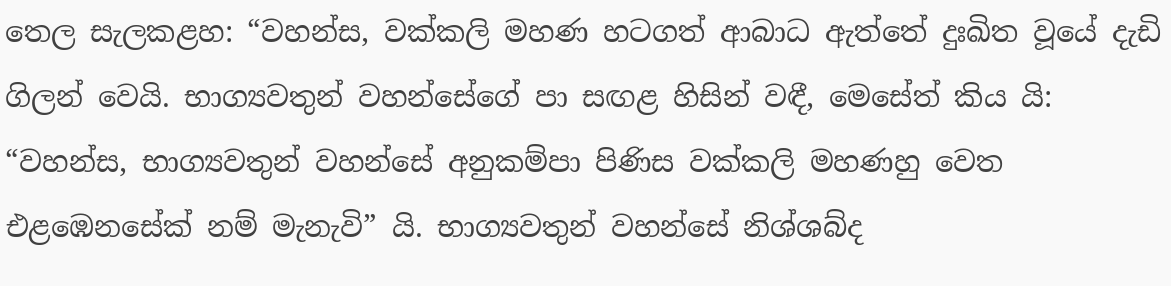තෙල සැලකළහ: “වහන්ස, වක්කලි මහණ හටගත් ආබාධ ඇත්තේ දුඃඛිත වූයේ දැඩි ගිලන් වෙයි. භාග්‍යවතුන් වහන්සේගේ පා සඟළ හිසින් වඳී, මෙසේත් කිය යි: “වහන්ස, භාග්‍යවතුන් වහන්සේ අනුකම්පා පිණිස වක්කලි මහණහු වෙත එළඹෙනසේක් නම් මැනැවි” යි. භාග්‍යවතුන් වහන්සේ නිශ්ශබ්ද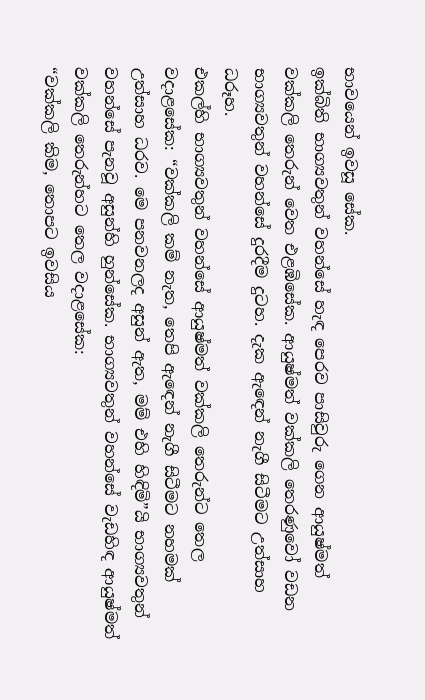භාවයෙන් ඉවසූ සේක.
ඉක්බිති භාග්‍යවතුන් වහන්සේ හැඳ පෙරව පාසිවුරු ගෙන ආයුෂ්මත් වක්කලි තෙරුන් වෙත එළඹිසේක. ආයුෂ්මත් වක්කලි තෙරණුවෝ වඩන භාග්‍යවතුන් වහන්සේ දුරදීම දුටහ. දැක ඇඳෙන් නැගී සිටීමට උත්සාහ ධරූහ.
එකල්හි භාග්‍යවතුන් වහන්සේ ආයුෂ්මත් වක්කලි තෙරුන්ට තෙල වදාළසේක: “වක්කලි කම් නැත, තෙපි ඇඳෙන් නැගී සිටීමට නහමක් උත්සාහ ධරව. මෙ පනවනලද අසුන් ඇත, මම් එහි හිඳිමි”යි භාග්‍යවතුන් වහන්සේ පැනවූ අසුන්හි හුන්සේක. භාග්‍යවතුන් වහන්සේ වැඩහිඳ ආයුෂ්මත් වක්කලි තෙරුන්හට තෙල වදාළසේක:
“වක්කලි කිම, තොපට ඉවසිය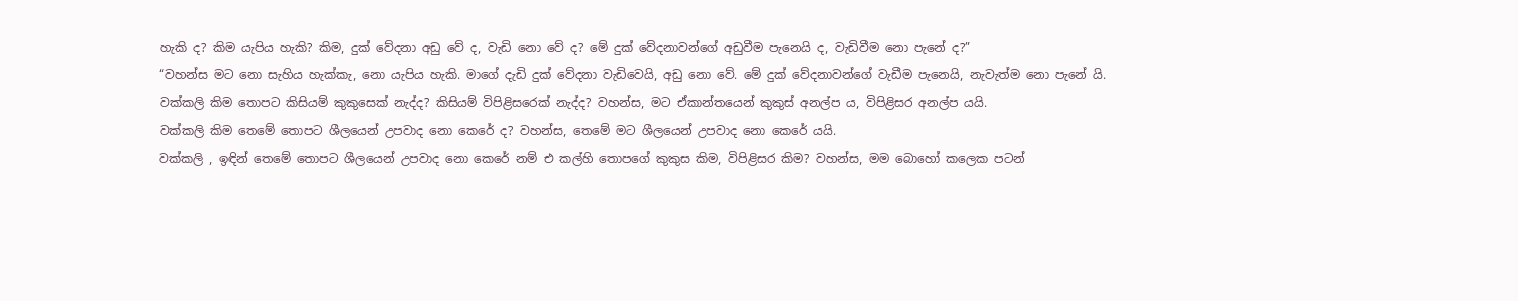හැකි ද? කිම යැපිය හැකි? කිම, දුක් වේදනා අඩු වේ ද, වැඩි නො වේ ද? මේ දුක් වේදනාවන්ගේ අඩුවීම පැනෙයි ද, වැඩිවීම නො පැනේ ද?”
“වහන්ස මට නො සැහිය හැක්කැ, නො යැපිය හැකි. මාගේ දැඩි දුක් වේදනා වැඩිවෙයි, අඩු නො වේ. මේ දුක් වේදනාවන්ගේ වැඩීම පැනෙයි, නැවැත්ම නො පැනේ යි.
වක්කලි කිම තොපට කිසියම් කුකුසෙක් නැද්ද? කිසියම් විපිළිසරෙක් නැද්ද? වහන්ස, මට ඒකාන්තයෙන් කුකුස් අනල්ප ය, විපිළිසර අනල්ප යයි.
වක්කලි කිම තෙමේ තොපට ශීලයෙන් උපවාද නො කෙරේ ද? වහන්ස, තෙමේ මට ශීලයෙන් උපවාද නො කෙරේ යයි.
වක්කලි , ඉඳින් තෙමේ තොපට ශීලයෙන් උපවාද නො කෙරේ නම් එ කල්හි තොපගේ කුකුස කිම, විපිළිසර කිම? වහන්ස, මම බොහෝ කලෙක පටන්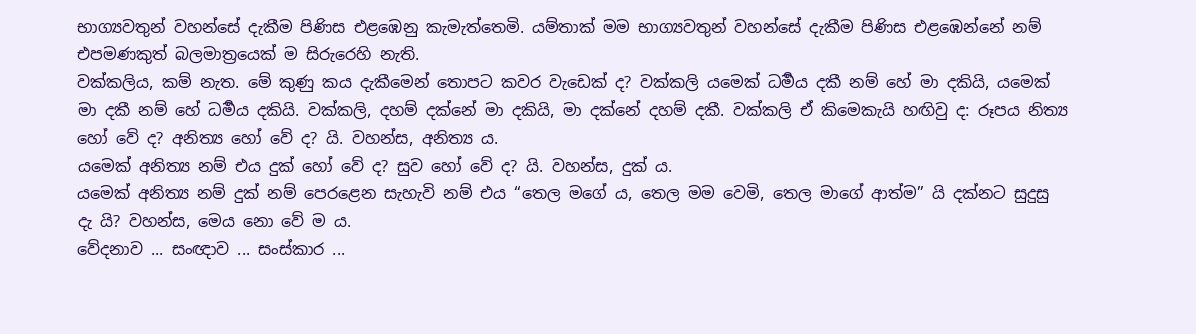භාග්‍යවතුන් වහන්සේ දැකීම පිණිස එළඹෙනු කැමැත්තෙමි. යම්තාක් මම භාග්‍යවතුන් වහන්සේ දැකීම පිණිස එළඹෙන්නේ නම් එපමණකුත් බලමාත්‍රයෙක් ම සිරුරෙහි නැති.
වක්කලිය, කම් නැත. මේ කුණු කය දැකීමෙන් තොපට කවර වැඩෙක් ද? වක්කලි යමෙක් ධර්‍මය දකී නම් හේ මා දකියි, යමෙක් මා දකී නම් හේ ධර්‍මය දකියි. වක්කලි, දහම් දක්නේ මා දකියි, මා දක්නේ දහම් දකී. වක්කලි ඒ කිමෙකැයි හඟිවු ද: රූපය නිත්‍ය හෝ වේ ද? අනිත්‍ය හෝ වේ ද? යි. වහන්ස, අනිත්‍ය ය.
යමෙක් අනිත්‍ය නම් එය දුක් හෝ වේ ද? සුව හෝ වේ ද? යි. වහන්ස, දුක් ය.
යමෙක් අනිත්‍ය නම් දුක් නම් පෙරළෙන සැහැවි නම් එය “තෙල මගේ ය, තෙල මම වෙමි, තෙල මාගේ ආත්ම” යි දක්නට සුදුසු දැ යි? වහන්ස, මෙය නො වේ ම ය.
වේදනාව ... සංඥාව ... සංස්කාර ...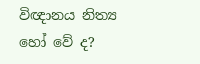විඥානය නිත්‍ය හෝ වේ ද?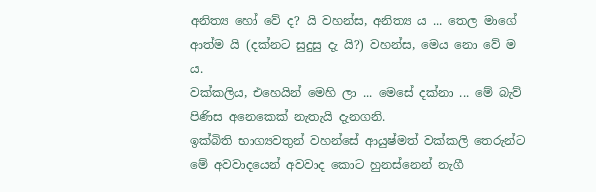අනිත්‍ය හෝ වේ ද? යි වහන්ස, අනිත්‍ය ය ... තෙල මාගේ ආත්ම යි (දක්නට සුදුසු දැ යි?) වහන්ස, මෙය නො වේ ම ය.
වක්කලිය, එහෙයින් මෙහි ලා ... මෙසේ දක්නා ... මේ බැව් පිණිස අනෙකෙක් නැතැයි දැනගනි.
ඉක්බිති භාග්‍යවතුන් වහන්සේ ආයුෂ්මත් වක්කලි තෙරුන්ට මේ අවවාදයෙන් අවවාද කොට හුනස්නෙන් නැගී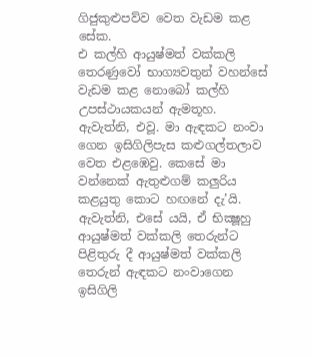ගිජුකුළුපව්ව වෙත වැඩම කළ සේක.
එ කල්හි ආයුෂ්මත් වක්කලි තෙරණුවෝ භාග්‍යවතුන් වහන්සේ වැඩම කළ නොබෝ කල්හි උපස්ථායකයන් ඇමතූහ. ඇවැත්නි, එවූ. මා ඇඳකට නංවා ගෙන ඉසිගිලිපැස කළුගල්තලාව වෙත එළඹෙවු. කෙසේ මා වන්නෙක් ඇතුළුගම් කලුරිය කළයුතු කොට හඟනේ දැ’යි.
ඇවැත්නි, එසේ යයි, ඒ භික්‍ෂූහු ආයුෂ්මත් වක්කලි තෙරුන්ට පිළිතුරු දී ආයුෂ්මත් වක්කලි තෙරුන් ඇඳකට නංවාගෙන ඉසිගිලි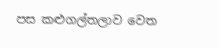පස කළුගල්තලාව වෙත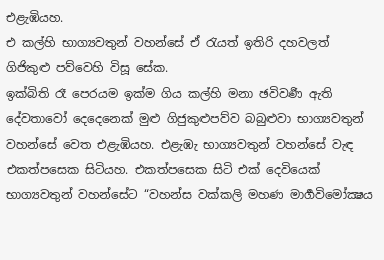එළැඹියහ.
එ කල්හි භාග්‍යවතුන් වහන්සේ ඒ රැයත් ඉතිරි දහවලත් ගිජිකුළු පව්වෙහි විසූ සේක.
ඉක්බිති රෑ පෙරයම ඉක්ම ගිය කල්හි මනා ඡවිවර්‍ණ ඇති දේවතාවෝ දෙදෙනෙක් මුළු ගිජුකුළුපව්ව බබුළුවා භාග්‍යවතුන් වහන්සේ වෙත එළැඹියහ. එළැඹැ භාග්‍යවතුන් වහන්සේ වැඳ එකත්පසෙක සිටියහ. එකත්පසෙක සිටි එක් දෙවියෙක් භාග්‍යවතුන් වහන්සේට “වහන්ස වක්කලි මහණ මාර්‍ගවිමෝක්‍ෂය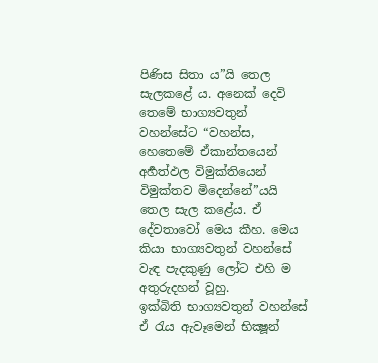පිණිස සිතා ය”යි තෙල සැලකළේ ය. අනෙක් දෙවි තෙමේ භාග්‍යවතුන් වහන්සේට “වහන්ස, හෙතෙමේ ඒකාන්තයෙන් අර්‍හත්ඵල විමුක්තියෙන් විමුක්තව මිදෙන්නේ”යයි තෙල සැල කළේය. ඒ දේවතාවෝ මෙය කීහ. මෙය කියා භාග්‍යවතුන් වහන්සේ වැඳ පැදකුණු ලෝට එහි ම අතුරුදහන් වූහු.
ඉක්බිති භාග්‍යවතුන් වහන්සේ ඒ රැය ඇවෑමෙන් භික්‍ෂූන්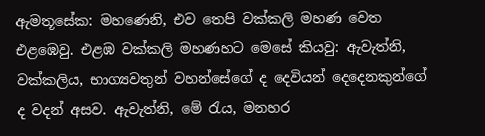ඇමතූසේක: මහණෙනි, එව තෙපි වක්කලි මහණ වෙත එළඹෙවු. එළඹ වක්කලි මහණහට මෙසේ කියවු: ඇවැත්නි, වක්කලිය, භාග්‍යවතුන් වහන්සේගේ ද දෙවියන් දෙදෙනකුන්ගේ ද වදන් අසව. ඇවැත්නි, මේ රැය, මනහර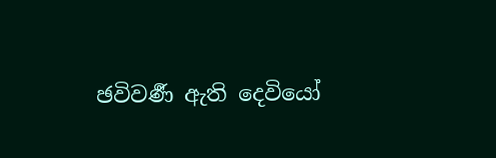ඡවිවර්‍ණ ඇති දෙවියෝ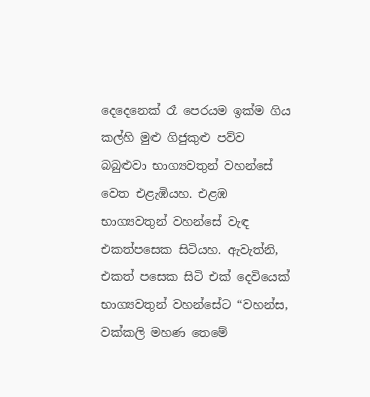දෙදෙනෙක් රෑ පෙරයම ඉක්ම ගිය කල්හි මුළු ගිජුකුළු පව්ව බබුළුවා භාග්‍යවතුන් වහන්සේ වෙත එළැඹියහ. එළඹ භාග්‍යවතුන් වහන්සේ වැඳ එකත්පසෙක සිටියහ. ඇවැත්නි, එකත් පසෙක සිටි එක් දෙවියෙක් භාග්‍යවතුන් වහන්සේට “වහන්ස, වක්කලි මහණ තෙමේ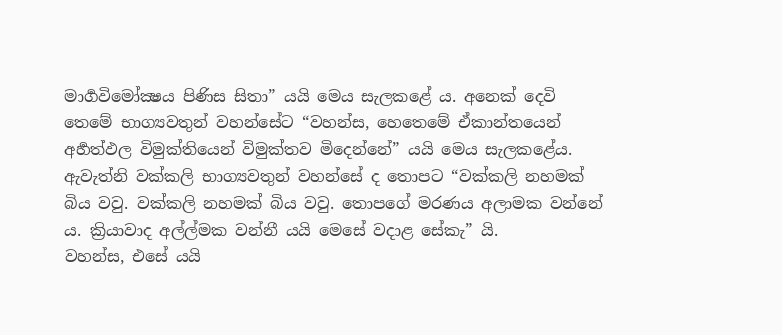මාර්‍ගවිමෝක්‍ෂය පිණිස සිතා” යයි මෙය සැලකළේ ය. අනෙක් දෙවි තෙමේ භාග්‍යවතුන් වහන්සේට “වහන්ස, හෙතෙමේ ඒකාන්තයෙන් අර්‍හත්ඵල විමුක්තියෙන් විමුක්තව මිදෙන්නේ” යයි මෙය සැලකළේය. ඇවැත්නි වක්කලි භාග්‍යවතුන් වහන්සේ ද තොපට “වක්කලි නහමක් බිය වවු. වක්කලි නහමක් බිය වවු. තොපගේ මරණය අලාමක වන්නේ ය. ක්‍රියාවාද අල්ල්මක වන්නී යයි මෙසේ වදාළ සේකැ” යි.
වහන්ස, එසේ යයි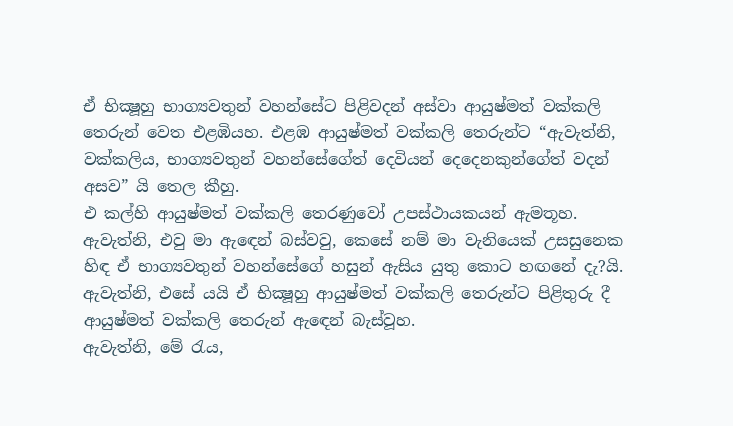ඒ භික්‍ෂූහු භාග්‍යවතුන් වහන්සේට පිළිවදන් අස්වා ආයුෂ්මත් වක්කලි තෙරුන් වෙත එළඹියහ. එළඹ ආයුෂ්මත් වක්කලි තෙරුන්ට “ඇවැත්නි, වක්කලිය, භාග්‍යවතුන් වහන්සේගේත් දෙවියන් දෙදෙනකුන්ගේත් වදන් අසව” යි තෙල කීහු.
එ කල්හි ආයුෂ්මත් වක්කලි තෙරණුවෝ උපස්ථායකයන් ඇමතූහ. ඇවැත්නි, එවු මා ඇඳෙන් බස්වවු, කෙසේ නම් මා වැනියෙක් උසසුනෙක හිඳ ඒ භාග්‍යවතුන් වහන්සේගේ හසුන් ඇසිය යුතු කොට හඟනේ දැ?යි.
ඇවැත්නි, එසේ යයි ඒ භික්‍ෂූහු ආයුෂ්මත් වක්කලි තෙරුන්ට පිළිතුරු දී ආයුෂ්මත් වක්කලි තෙරුන් ඇඳෙන් බැස්වූහ.
ඇවැත්නි, මේ රැය,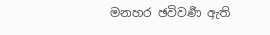මනහර ඡවිවර්‍ණ ඇති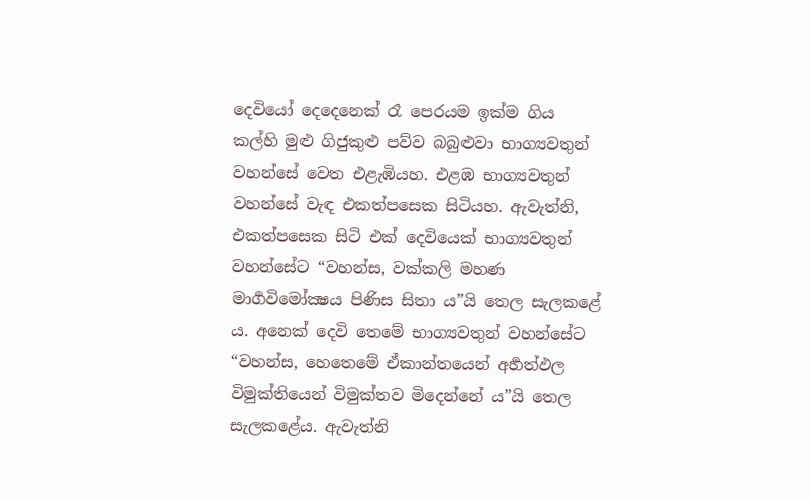දෙවියෝ දෙදෙනෙක් රෑ පෙරයම ඉක්ම ගිය කල්හි මුළු ගිජුකුළු පව්ව බබුළුවා භාග්‍යවතුන් වහන්සේ වෙත එළැඹියහ. එළඹ භාග්‍යවතුන් වහන්සේ වැඳ එකත්පසෙක සිටියහ. ඇවැත්නි, එකත්පසෙක සිටි එක් දෙවියෙක් භාග්‍යවතුන් වහන්සේට “වහන්ස, වක්කලි මහණ මාර්‍ගවිමෝක්‍ෂය පිණිස සිතා ය”යි තෙල සැලකළේ ය. අනෙක් දෙවි තෙමේ භාග්‍යවතුන් වහන්සේට “වහන්ස, හෙතෙමේ ඒකාන්තයෙන් අර්‍හත්ඵල විමුක්තියෙන් විමුක්තව මිදෙන්නේ ය”යි තෙල සැලකළේය. ඇවැත්නි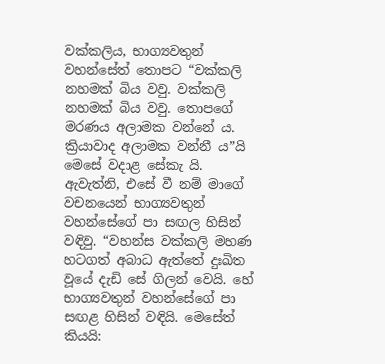වක්කලිය, භාග්‍යවතුන් වහන්සේත් තොපට “වක්කලි නහමක් බිය වවු. වක්කලි නහමක් බිය වවු. තොපගේ මරණය අලාමක වන්නේ ය. ක්‍රියාවාද අලාමක වන්නී ය”යි මෙසේ වදාළ සේකැ යි.
ඇවැත්නි, එසේ වී නම් මාගේ වචනයෙන් භාග්‍යවතුන් වහන්සේගේ පා සඟල හිසින් වඳිවු. “වහන්ස වක්කලි මහණ හටගත් අබාධ ඇත්තේ දුඃඛිත වූයේ දැඩි සේ ගිලන් වෙයි. හේ භාග්‍යවතුන් වහන්සේගේ පා සඟළ හිසින් වඳියි. මෙසේත් කියයි: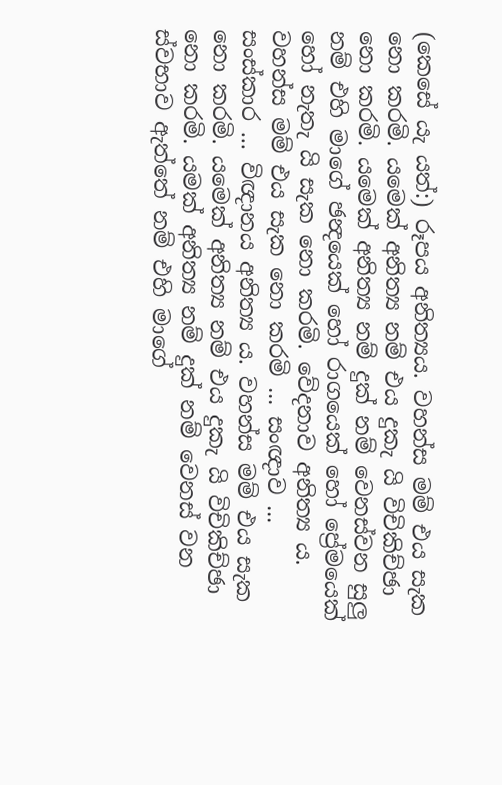(කෙසේ යැ යත්:) රූපය අනිත්‍යය. වහන්ස මම් එය සැක නො කරමි. යමෙක් අනිත්‍ය නම් එය දුකැ යි විචිකිච්ඡා නො කරමි. යමෙක් අනිත්‍ය නම් දුක් නම් වෙනස්වන සුලු නම් එහි මාගේ ඡන්‍දයෙක් හෝ රාගයෙක් හෝ ප්‍රේමයෙක් හෝ නැතැ යි සැක නො කරමි. වේදනාව අනිත්‍ය ය. වහන්ස මම් එය සැක නො කරමි ... සංඥාව ... සංස්කාර ... විඥානය අනිත්‍ය ය. වහන්ස මම් එය සැක නො කරමි. යමෙක් අනිත්‍ය නම් එය දුකැ යි විචිකිච්ඡා නො කරමි. යමක් අනිත්‍ය නම් දුක් නම් වෙනස් වන ස්වභාව ඇත්තේ නම් එහි මාගේ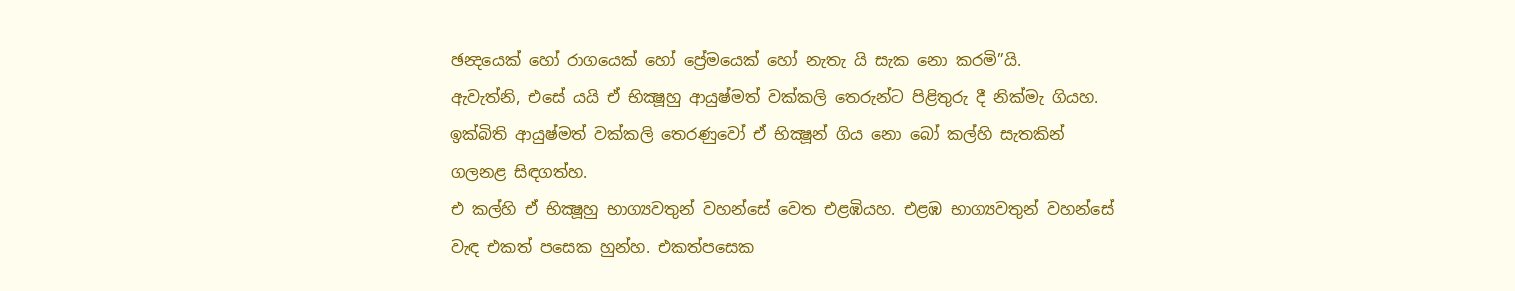ඡන්‍දයෙක් හෝ රාගයෙක් හෝ ප්‍රේමයෙක් හෝ නැතැ යි සැක නො කරමි”යි.
ඇවැත්නි, එසේ යයි ඒ භික්‍ෂූහු ආයුෂ්මත් වක්කලි තෙරුන්ට පිළිතුරු දී නික්මැ ගියහ.
ඉක්බිති ආයුෂ්මත් වක්කලි තෙරණුවෝ ඒ භික්‍ෂූන් ගිය නො බෝ කල්හි සැතකින් ගලනළ සිඳගත්හ.
එ කල්හි ඒ භික්‍ෂූහු භාග්‍යවතුන් වහන්සේ වෙත එළඹියහ. එළඹ භාග්‍යවතුන් වහන්සේ වැඳ එකත් පසෙක හුන්හ. එකත්පසෙක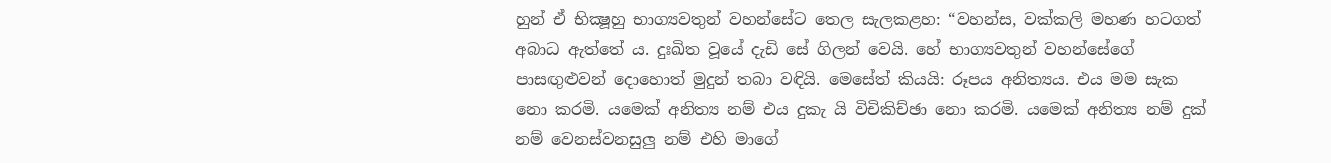හුන් ඒ භික්‍ෂූහු භාග්‍යවතුන් වහන්සේට තෙල සැලකළහ: “වහන්ස, වක්කලි මහණ හටගත් අබාධ ඇත්තේ ය. දුඃඛිත වූයේ දැඩි සේ ගිලන් වෙයි. හේ භාග්‍යවතුන් වහන්සේගේ පාසඟුළුවන් දොහොත් මුදුන් තබා වඳියි. මෙසේත් කියයි: රූපය අනිත්‍යය. එය මම සැක නො කරමි. යමෙක් අනිත්‍ය නම් එය දුකැ යි විචිකිච්ඡා නො කරමි. යමෙක් අනිත්‍ය නම් දුක් නම් වෙනස්වනසුලු නම් එහි මාගේ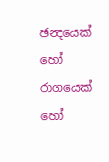ඡන්‍දයෙක් හෝ රාගයෙක් හෝ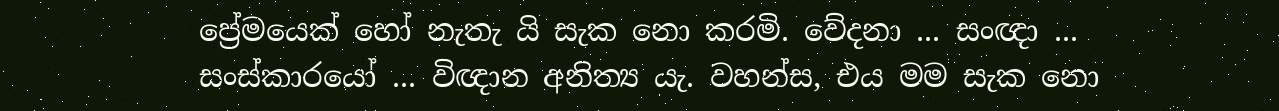ප්‍රේමයෙක් හෝ නැතැ යි සැක නො කරමි. වේදනා ... සංඥා ... සංස්කාරයෝ ... විඥාන අනිත්‍ය යැ. වහන්ස, එය මම සැක නො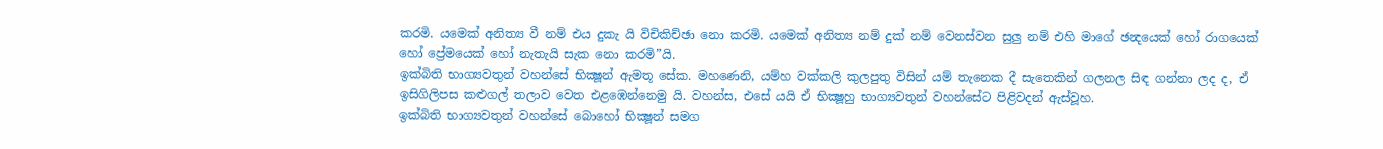කරමි. යමෙක් අනිත්‍ය වී නම් එය දුකැ යි විචිකිච්ඡා නො කරමි. යමෙක් අනිත්‍ය නම් දුක් නම් වෙනස්වන සුලු නම් එහි මාගේ ඡන්‍දයෙක් හෝ රාගයෙක් හෝ ප්‍රේමයෙක් හෝ නැතැයි සැක නො කරමි”යි.
ඉක්බිති භාග්‍යවතුන් වහන්සේ භික්‍ෂූන් ඇමතූ සේක. මහණෙනි, යම්හ වක්කලි කුලපුතු විසින් යම් තැනෙක දී සැතෙකින් ගලනල සිඳ ගන්නා ලද ද, ඒ ඉසිගිලිපස කළුගල් තලාව වෙත එළඹෙන්නෙමු යි. වහන්ස, එසේ යයි ඒ භික්‍ෂූහු භාග්‍යවතුන් වහන්සේට පිළිවදන් ඇස්වූහ.
ඉක්බිති භාග්‍යවතුන් වහන්සේ බොහෝ භික්‍ෂූන් සමග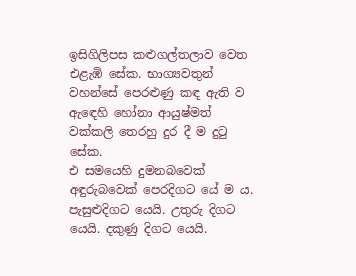ඉසිගිලිපස කළුගල්තලාව වෙත එළැඹි සේක. භාග්‍යවතුන් වහන්සේ පෙරළුණු කඳ ඇති ව ඇඳෙහි හෝනා ආයුෂ්මත් වක්කලි තෙරහු දුර දී ම දුටු සේක.
එ සමයෙහි දුමනබවෙක් අඳුරුබවෙක් පෙරදිගට යේ ම ය. පැසුළුදිගට යෙයි. උතුරු දිගට යෙයි. දකුණු දිගට යෙයි.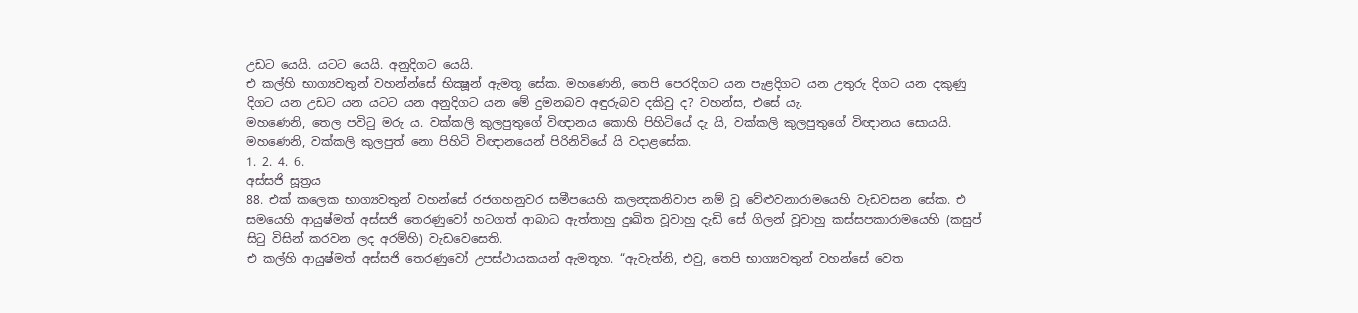උඩට යෙයි. යටට යෙයි. අනුදිගට යෙයි.
එ කල්හි භාග්‍යවතුන් වහන්න්සේ භික්‍ෂූන් ඇමතූ සේක. මහණෙනි, තෙපි පෙරදිගට යන පැළදිගට යන උතුරු දිගට යන දකුණු දිගට යන උඩට යන යටට යන අනුදිගට යන මේ දුමනබව අඳුරුබව දකිවු ද? වහන්ස, එසේ යැ.
මහණෙනි, තෙල පවිටු මරු ය. වක්කලි කුලපුතුගේ විඥානය කොහි පිහිටියේ දැ යි, වක්කලි කුලපුතුගේ විඥානය සොයයි.
මහණෙනි, වක්කලි කුලපුත් නො පිහිටි විඥානයෙන් පිරිනිවියේ යි වදාළසේක.
1. 2. 4. 6.
අස්සජි සූත්‍රය
88. එක් කලෙක භාග්‍යවතුන් වහන්සේ රජගහනුවර සමීපයෙහි කලන්‍දකනිවාප නම් වූ වේළුවනාරාමයෙහි වැඩවසන සේක. එ සමයෙහි ආයුෂ්මත් අස්සජි තෙරණුවෝ හටගත් ආබාධ ඇත්තාහු දුඃඛිත වූවාහු දැඩි සේ ගිලන් වූවාහු කස්සපකාරාමයෙහි (කසුප් සිටු විසින් කරවන ලද අරම්හි) වැඩවෙසෙති.
එ කල්හි ආයුෂ්මත් අස්සජි තෙරණුවෝ උපස්ථායකයන් ඇමතූහ. “ඇවැත්නි, එවු, තෙපි භාග්‍යවතුන් වහන්සේ වෙත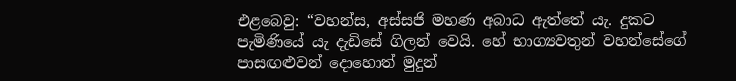එළබෙවු: “වහන්ස, අස්සජි මහණ අබාධ ඇත්තේ යැ. දුකට පැමිණියේ යැ දැඩිසේ ගිලන් වෙයි. හේ භාග්‍යවතුන් වහන්සේගේ පාසඟළුවන් දොහොත් මුදුන්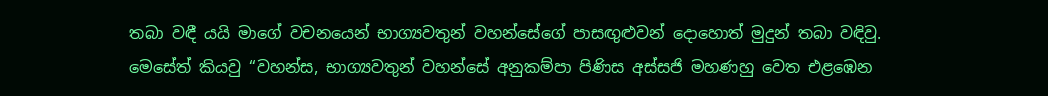තබා වඳී යයි මාගේ වචනයෙන් භාග්‍යවතුන් වහන්සේගේ පාසඟුළුවන් දොහොත් මුදුන් තබා වඳිවු. මෙසේත් කියවු “වහන්ස, භාග්‍යවතුන් වහන්සේ අනුකම්පා පිණිස අස්සජි මහණහු වෙත එළඹෙන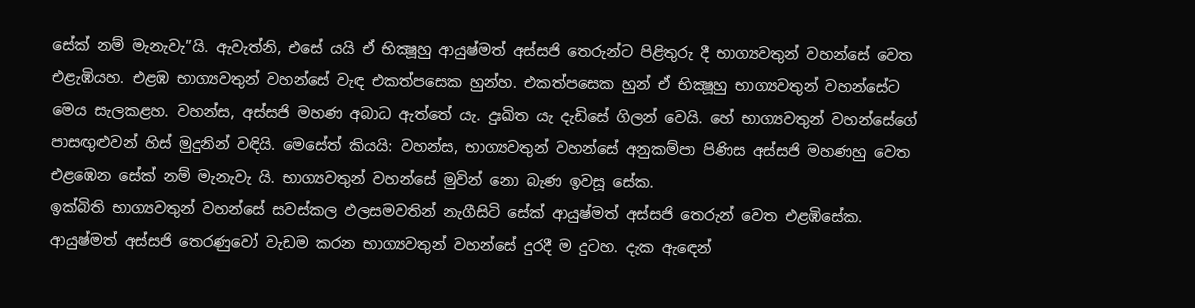සේක් නම් මැනැවැ”යි. ඇවැත්නි, එසේ යයි ඒ භික්‍ෂූහු ආයුෂ්මත් අස්සජි තෙරුන්ට පිළිතුරු දී භාග්‍යවතුන් වහන්සේ වෙත එළැඹියහ. එළඹ භාග්‍යවතුන් වහන්සේ වැඳ එකත්පසෙක හුන්හ. එකත්පසෙක හුන් ඒ භික්‍ෂූහු භාග්‍යවතුන් වහන්සේට මෙය සැලකළහ. වහන්ස, අස්සජි මහණ අබාධ ඇත්තේ යැ. දුඃඛිත යැ දැඩිසේ ගිලන් වෙයි. හේ භාග්‍යවතුන් වහන්සේගේ පාසඟුළුවන් හිස් මුදුනින් වඳියි. මෙසේත් කියයි: වහන්ස, භාග්‍යවතුන් වහන්සේ අනුකම්පා පිණිස අස්සජි මහණහු වෙත එළඹෙන සේක් නම් මැනැවැ යි. භාග්‍යවතුන් වහන්සේ මුවින් නො බැණ ඉවසූ සේක.
ඉක්බිති භාග්‍යවතුන් වහන්සේ සවස්කල ඵලසමවතින් නැගීසිටි සේක් ආයුෂ්මත් අස්සජි තෙරුන් වෙත එළඹිසේක. ආයුෂ්මත් අස්සජි තෙරණුවෝ වැඩම කරන භාග්‍යවතුන් වහන්සේ දුරදී ම දුටහ. දැක ඇඳෙන්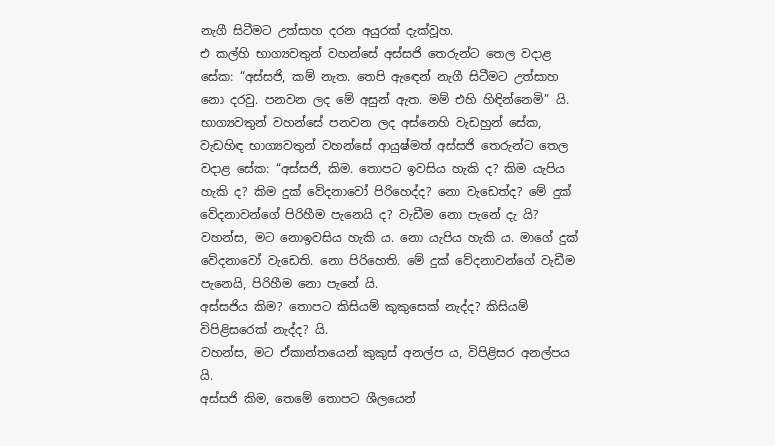නැගී සිටීමට උත්සාහ දරන අයුරක් දැක්වූහ.
එ කල්හි භාග්‍යවතුන් වහන්සේ අස්සජි තෙරුන්ට තෙල වදාළ සේක: “අස්සජි, කම් නැත. තෙපි ඇඳෙන් නැගී සිටීමට උත්සාහ නො දරවු. පනවන ලද මේ අසුන් ඇත. මම් එහි හිඳින්නෙමි” යි. භාග්‍යවතුන් වහන්සේ පනවන ලද අස්නෙහි වැඩහුන් සේක, වැඩහිඳ භාග්‍යවතුන් වහන්සේ ආයුෂ්මත් අස්සජි තෙරුන්ට තෙල වදාළ සේක: “අස්සජි, කිම. තොපට ඉවසිය හැකි ද? කිම යැපිය හැකි ද? කිම දුක් වේදනාවෝ පිරිහෙද්ද? නො වැඩෙත්ද? මේ දුක් වේදනාවන්ගේ පිරිහීම පැනෙයි ද? වැඩීම නො පැනේ දැ යි?
වහන්ස, මට නොඉවසිය හැකි ය. නො යැපිය හැකි ය. මාගේ දුක් වේදනාවෝ වැඩෙති. නො පිරිහෙති. මේ දුක් වේදනාවන්ගේ වැඩීම පැනෙයි, පිරිහීම නො පැනේ යි.
අස්සජිය කිම? තොපට කිසියම් කුකුසෙක් නැද්ද? කිසියම් විපිළිසරෙක් නැද්ද? යි.
වහන්ස, මට ඒකාන්තයෙන් කුකුස් අනල්ප ය, විපිළිසර අනල්පය යි.
අස්සජි කිම, තෙමේ තොපට ශීලයෙන්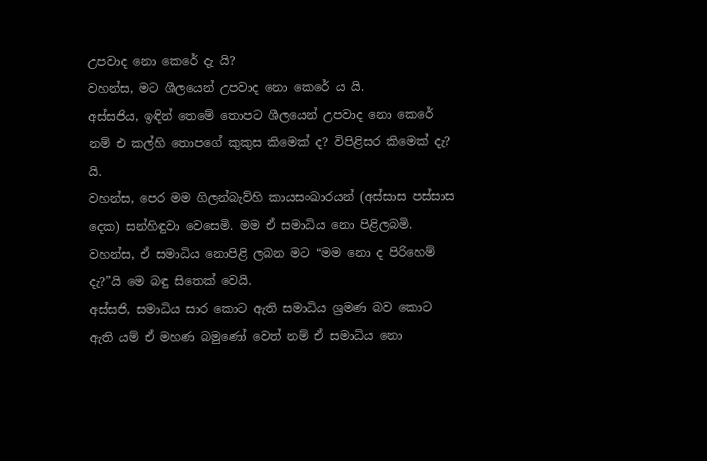උපවාද නො කෙරේ දැ යි?
වහන්ස, මට ශීලයෙන් උපවාද නො කෙරේ ය යි.
අස්සජිය, ඉඳින් තෙමේ තොපට ශීලයෙන් උපවාද නො කෙරේ නම් එ කල්හි තොපගේ කුකුස කිමෙක් ද? විපිළිසර කිමෙක් දැ? යි.
වහන්ස, පෙර මම ගිලන්බැව්හි කායසංඛාරයන් (අස්සාස පස්සාස දෙක) සන්හිඳුවා වෙසෙමි. මම ඒ සමාධිය නො පිළිලබමි. වහන්ස, ඒ සමාධිය නොපිළි ලබන මට “මම නො ද පිරිහෙම් දැ?”යි මෙ බඳු සිතෙක් වෙයි.
අස්සජි, සමාධිය සාර කොට ඇති සමාධිය ශ්‍රමණ බව කොට ඇති යම් ඒ මහණ බමුණෝ වෙත් නම් ඒ සමාධිය නො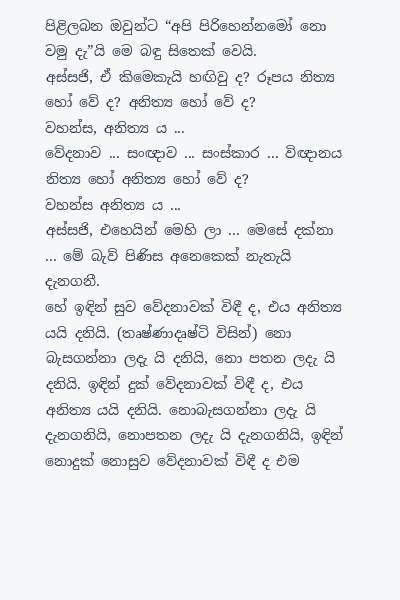පිළිලබන ඔවුන්ට “අපි පිරිහෙන්නමෝ නො වමු දැ”යි මෙ බඳු සිතෙක් වෙයි.
අස්සජි, ඒ කිමෙකැයි හඟිවු ද? රූපය නිත්‍ය හෝ වේ ද? අනිත්‍ය හෝ වේ ද?
වහන්ස, අනිත්‍ය ය ...
වේදනාව ... සංඥාව ... සංස්කාර ... විඥානය නිත්‍ය හෝ අනිත්‍ය හෝ වේ ද?
වහන්ස අනිත්‍ය ය ...
අස්සජි, එහෙයින් මෙහි ලා ... මෙසේ දක්නා ... මේ බැව් පිණිස අනෙකෙක් නැතැයි දැනගනී.
හේ ඉඳින් සුව වේදනාවක් විඳී ද, එය අනිත්‍ය යයි දනියි. (තෘෂ්ණාදෘෂ්ටි විසින්) නො බැසගන්නා ලදැ යි දනියි, නො පතන ලදැ යි දනියි. ඉඳින් දුක් වේදනාවක් විඳී ද, එය අනිත්‍ය යයි දනියි. නොබැසගන්නා ලදැ යි දැනගනියි, නොපතන ලදැ යි දැනගනියි, ඉඳින් නොදුක් නොසුව වේදනාවක් විඳී ද එම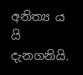අනිත්‍ය ය යි දැනගනියි.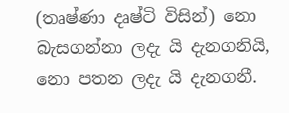(තෘෂ්ණා දෘෂ්ටි විසින්) නො බැසගන්නා ලදැ යි දැනගනියි, නො පතන ලදැ යි දැනගනී.